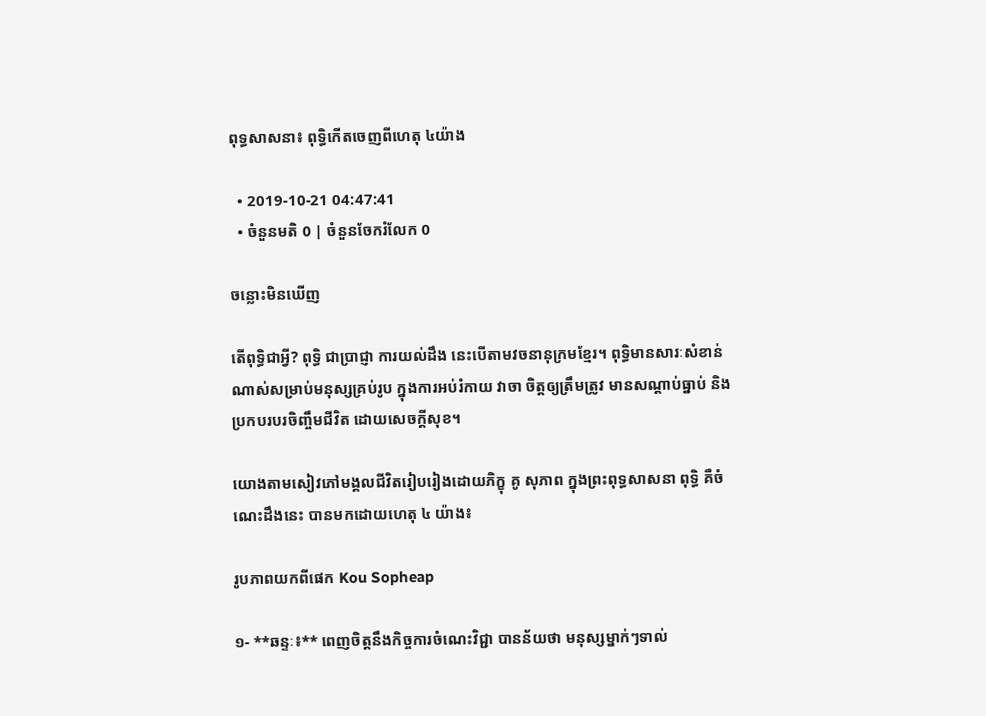ពុទ្ធសាសនា៖ ពុទ្ធិកើតចេញពីហេតុ ៤យ៉ាង

  • 2019-10-21 04:47:41
  • ចំនួនមតិ 0 | ចំនួនចែករំលែក 0

ចន្លោះមិនឃើញ

តើពុទ្ធិជាអ្វី? ពុទ្ធិ ជាប្រាជ្ញា ការយល់ដឹង នេះបើតាមវចនានុក្រមខ្មែរ។ ពុទ្ធិមានសារៈសំខាន់ណាស់សម្រាប់មនុស្សគ្រប់រូប ក្នុងការអប់រំកាយ វាចា ចិត្តឲ្យត្រឹមត្រូវ មានសណ្ដាប់ធ្នាប់ និងប្រកបរបរចិញ្ចឹមជីវិត ដោយសេចក្ដីសុខ។

យោងតាមសៀវភៅមង្គលជីវិតរៀបរៀងដោយភិក្ខុ គូ សុភាព ក្នុងព្រះពុទ្ធសាសនា ពុទ្ធិ គឺចំណេះដឹងនេះ បានមកដោយហេតុ ៤ យ៉ាង៖

រូបភាពយកពីផេក Kou Sopheap

១- **ឆន្ទៈ៖** ពេញចិត្តនឹងកិច្ចការចំណេះវិជ្ជា បានន័យថា មនុស្សម្នាក់ៗទាល់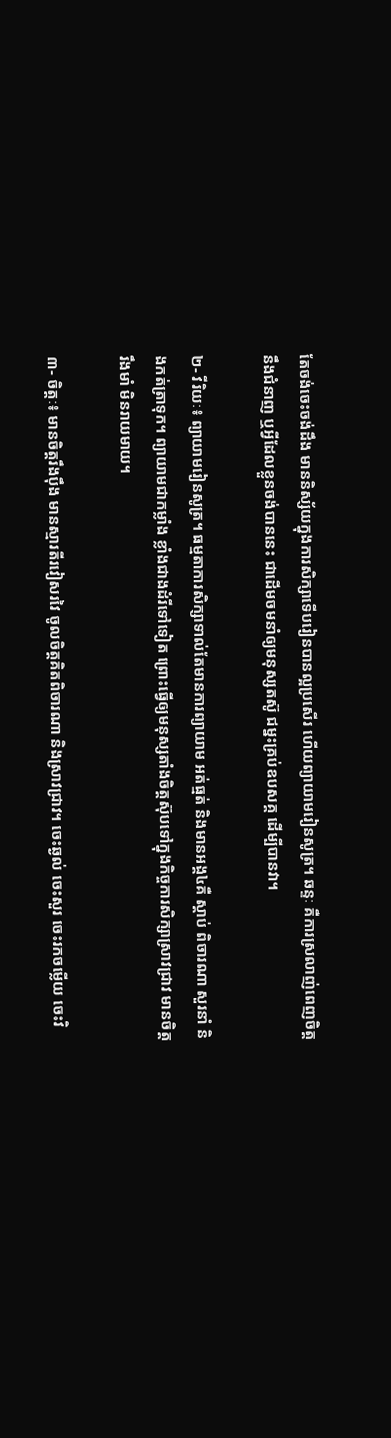តែចង់ចេះចង់ដឹង មាននិស្ស័យក្នុងការសិក្សាទើបរៀនបានល្អប្រសើរ ហើយព្យាយាមរៀនសូត្រ។ ឆន្ទៈ គឺការស្រលាញ់ពេញចិត្ត នឹងជំនាញ ឬអ្វីដែលខ្លួនចង់បាននេះ ជាដើមចមនាំឲ្យមនុស្សតស៊ូ ជម្នះគ្រប់ឧបសគ្គ ដើម្បីបានវា។

២- វីរិយៈ៖ ព្យាយាមរៀនសូត្រ។ ធម្មតាការសិក្សាទាល់តែមានការព្យាយាម អត់ធ្មត់ និងមានអង្គ៤គឺ ស្ដាប់ ពិចារណា សួរនាំ និងកត់ត្រាទុក។ ព្យាយាមជាកម្លាំង ខ្លាំងជាងដំរីទៅទៀត ព្រោះធ្វើឲ្យមនុស្សតាំងចិត្តស៊ុបទៅក្នុងកិច្ចការសិក្សាស្រាវជ្រាវ មានចិត្តរឹងមាំ មិនរាយមាយ។

៣- ចិត្តៈ៖ មានចិត្តរឹងប៉ឹង មានស្មារតីរវៀសរវៃ ចូលចិត្តគិតពិចារណា និងស្រាវជ្រាវ។ ចេះឆ្ងល់ ចេះសួរ ចេះរកចម្លើយ ចេះវិ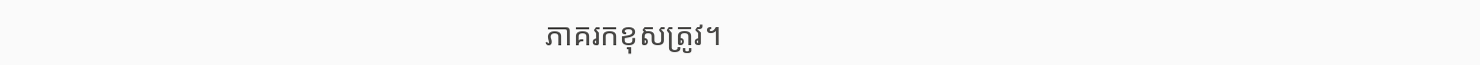ភាគរកខុសត្រូវ។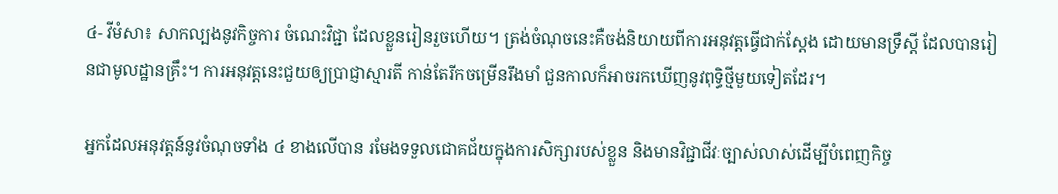៤- វីមំសា៖ សាកល្បងនូវកិច្ចការ ចំណេះវិជ្ជា ដែលខ្លួនរៀនរួចហើយ។ ត្រង់ចំណុចនេះគឺចង់និយាយពីការអនុវត្តធ្វើជាក់ស្ដែង ដោយមានទ្រឹស្ដី ដែលបានរៀនជាមូលដ្ឋានគ្រឹះ។ ការអនុវត្តនេះជួយឲ្យប្រាជ្ញាស្មារតី កាន់តែរីកចម្រើនរឹងមាំ ជួនកាលក៏អាចរកឃើញនូវពុទ្ធិថ្មីមួយទៀតដែរ។

អ្នកដែលអនុវត្តន៍នូវចំណុចទាំង ៤ ខាងលើបាន រមែងទទួលជោគជ័យក្នុងការសិក្សារបស់ខ្លួន និងមានវិជ្ជាជីវៈច្បាស់លាស់ដើម្បីបំពេញកិច្ច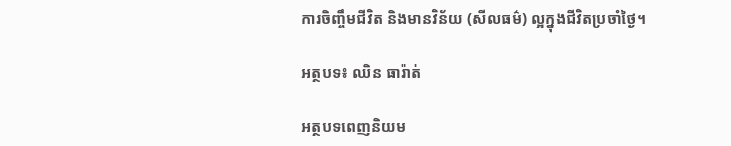ការចិញ្ចឹមជីវិត និងមានវិន័យ (សីលធម៌) ល្អក្នុងជីវិតប្រចាំថ្ងៃ។

អត្ថបទ៖ ឈិន ធារ៉ាត់

អត្ថបទពេញនិយម